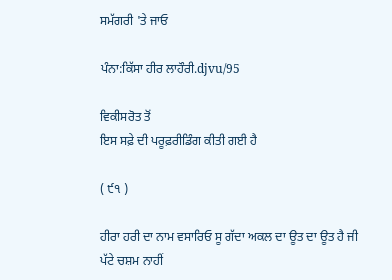ਸਮੱਗਰੀ 'ਤੇ ਜਾਓ

ਪੰਨਾ:ਕਿੱਸਾ ਹੀਰ ਲਾਹੌਰੀ.djvu/95

ਵਿਕੀਸਰੋਤ ਤੋਂ
ਇਸ ਸਫ਼ੇ ਦੀ ਪਰੂਫ਼ਰੀਡਿੰਗ ਕੀਤੀ ਗਈ ਹੈ

( ੯੧ )

ਹੀਰਾ ਹਰੀ ਦਾ ਨਾਮ ਵਸਾਰਿਓ ਸੂ ਗੱਦਾ ਅਕਲ ਦਾ ਊਤ ਦਾ ਊਤ ਹੈ ਜੀ
ਪੱਟੇ ਚਸ਼ਮ ਨਾਹੀਂ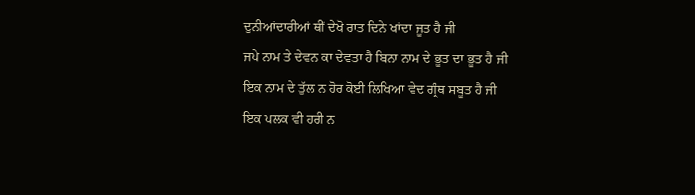ਦੁਨੀਆਂਦਾਰੀਆਂ ਥੀਂ ਦੇਖੋ ਰਾਤ ਦਿਨੇ ਖਾਂਦਾ ਜੂਤ ਹੈ ਜੀ
ਜਪੇ ਨਾਮ ਤੇ ਦੇਵਨ ਕਾ ਦੇਵਤਾ ਹੈ ਬਿਨਾ ਨਾਮ ਦੇ ਭੂਤ ਦਾ ਭੂਤ ਹੈ ਜੀ
ਇਕ ਨਾਮ ਦੇ ਤੁੱਲ ਨ ਹੋਰ ਕੋਈ ਲਿਖਿਆ ਵੇਦ ਗ੍ਰੰਥ ਸਬੂਤ ਹੈ ਜੀ
ਇਕ ਪਲਕ ਵੀ ਹਰੀ ਨ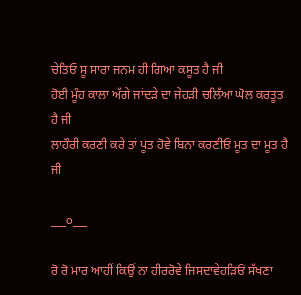ਚੇਤਿਓ ਸੂ ਸਾਰਾ ਜਨਮ ਹੀ ਗਿਆ ਕਸੂਤ ਹੈ ਜੀ
ਹੋਈ ਮੂੰਹ ਕਾਲਾ ਅੱਗੇ ਜਾਂਦੜੇ ਦਾ ਜੇਹੜੀ ਚਲਿੱਆ ਘੋਲ ਕਰਤੂਤ ਹੈ ਜੀ
ਲਾਹੌਰੀ ਕਰਣੀ ਕਰੇ ਤਾਂ ਪੂਤ ਹੋਵੇ ਬਿਨਾ ਕਰਣੀਓਂ ਮੂਤ ਦਾ ਮੂਤ ਹੈ ਜੀ

___੦___

ਰੋ ਰੋ ਮਾਰ ਆਹੀਂ ਕਿਉਂ ਨਾ ਹੀਰਰੋਵੇ ਜਿਸਦਾਵੇਹੜਿਓਂ ਸੱਖਣਾ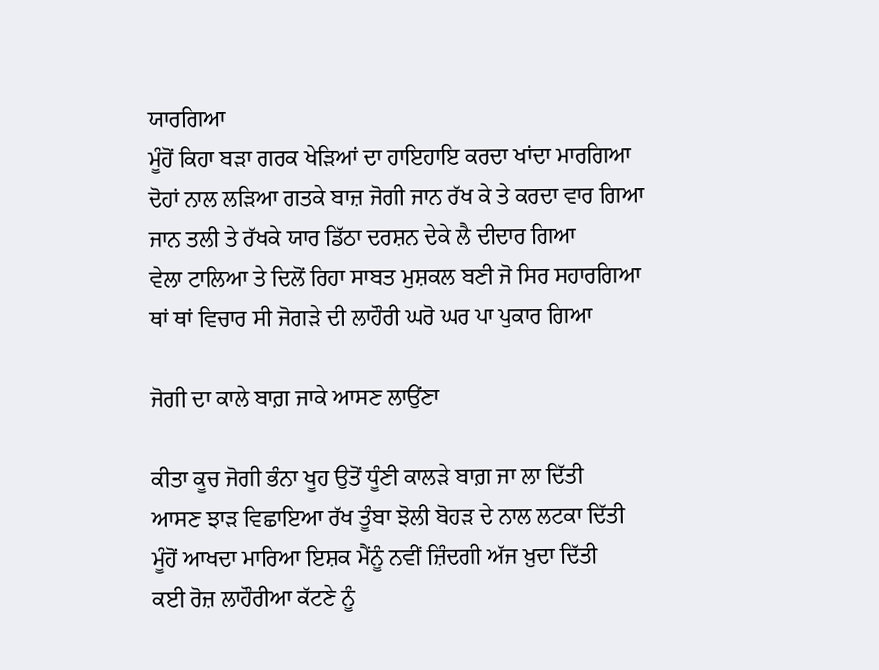ਯਾਰਗਿਆ
ਮੂੰਹੋਂ ਕਿਹਾ ਬੜਾ ਗਰਕ ਖੇੜਿਆਂ ਦਾ ਹਾਇਹਾਇ ਕਰਦਾ ਖਾਂਦਾ ਮਾਰਗਿਆ
ਦੋਹਾਂ ਨਾਲ ਲੜਿਆ ਗਤਕੇ ਬਾਜ਼ ਜੋਗੀ ਜਾਨ ਰੱਖ ਕੇ ਤੇ ਕਰਦਾ ਵਾਰ ਗਿਆ
ਜਾਨ ਤਲੀ ਤੇ ਰੱਖਕੇ ਯਾਰ ਡਿੱਠਾ ਦਰਸ਼ਨ ਦੇਕੇ ਲੈ ਦੀਦਾਰ ਗਿਆ
ਵੇਲਾ ਟਾਲਿਆ ਤੇ ਦਿਲੋਂ ਰਿਹਾ ਸਾਬਤ ਮੁਸ਼ਕਲ ਬਣੀ ਜੋ ਸਿਰ ਸਹਾਰਗਿਆ
ਥਾਂ ਥਾਂ ਵਿਚਾਰ ਸੀ ਜੋਗੜੇ ਦੀ ਲਾਹੌਰੀ ਘਰੋ ਘਰ ਪਾ ਪੁਕਾਰ ਗਿਆ

ਜੋਗੀ ਦਾ ਕਾਲੇ ਬਾਗ਼ ਜਾਕੇ ਆਸਣ ਲਾਉਂਣਾ

ਕੀਤਾ ਕੂਚ ਜੋਗੀ ਭੰਨਾ ਖੂਹ ਉਤੋਂ ਧੂੰਣੀ ਕਾਲੜੇ ਬਾਗ਼ ਜਾ ਲਾ ਦਿੱਤੀ
ਆਸਣ ਝਾੜ ਵਿਛਾਇਆ ਰੱਖ ਤੂੰਬਾ ਝੋਲੀ ਬੋਹੜ ਦੇ ਨਾਲ ਲਟਕਾ ਦਿੱਤੀ
ਮੂੰਹੋਂ ਆਖਦਾ ਮਾਰਿਆ ਇਸ਼ਕ ਮੈਂਨੂੰ ਨਵੀਂ ਜ਼ਿੰਦਗੀ ਅੱਜ ਖ਼ੁਦਾ ਦਿੱਤੀ
ਕਈ ਰੋਜ਼ ਲਾਹੌਰੀਆ ਕੱਟਣੇ ਨੂੰ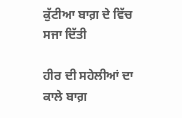ਕੁੱਟੀਆ ਬਾਗ਼ ਦੇ ਵਿੱਚ ਸਜਾ ਦਿੱਤੀ

ਹੀਰ ਦੀ ਸਹੇਲੀਆਂ ਦਾ ਕਾਲੇ ਬਾਗ਼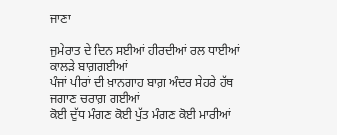ਜਾਣਾ

ਜੁਮੇਰਾਤ ਦੇ ਦਿਨ ਸਈਆਂ ਹੀਰਦੀਆਂ ਰਲ ਧਾਈਆਂ ਕਾਲੜੇ ਬਾਗ਼ਗਈਆਂ
ਪੰਜਾਂ ਪੀਰਾਂ ਦੀ ਖ਼ਾਨਗਾਹ ਬਾਗ਼ ਅੰਦਰ ਸੇਹਰੇ ਹੱਥ ਜਗਾਣ ਚਰਾਗ਼ ਗਈਆਂ
ਕੋਈ ਦੁੱਧ ਮੰਗਣ ਕੋਈ ਪੁੱਤ ਮੰਗਣ ਕੋਈ ਮਾਰੀਆਂ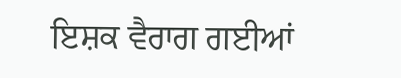ਇਸ਼ਕ ਵੈਰਾਗ ਗਈਆਂ